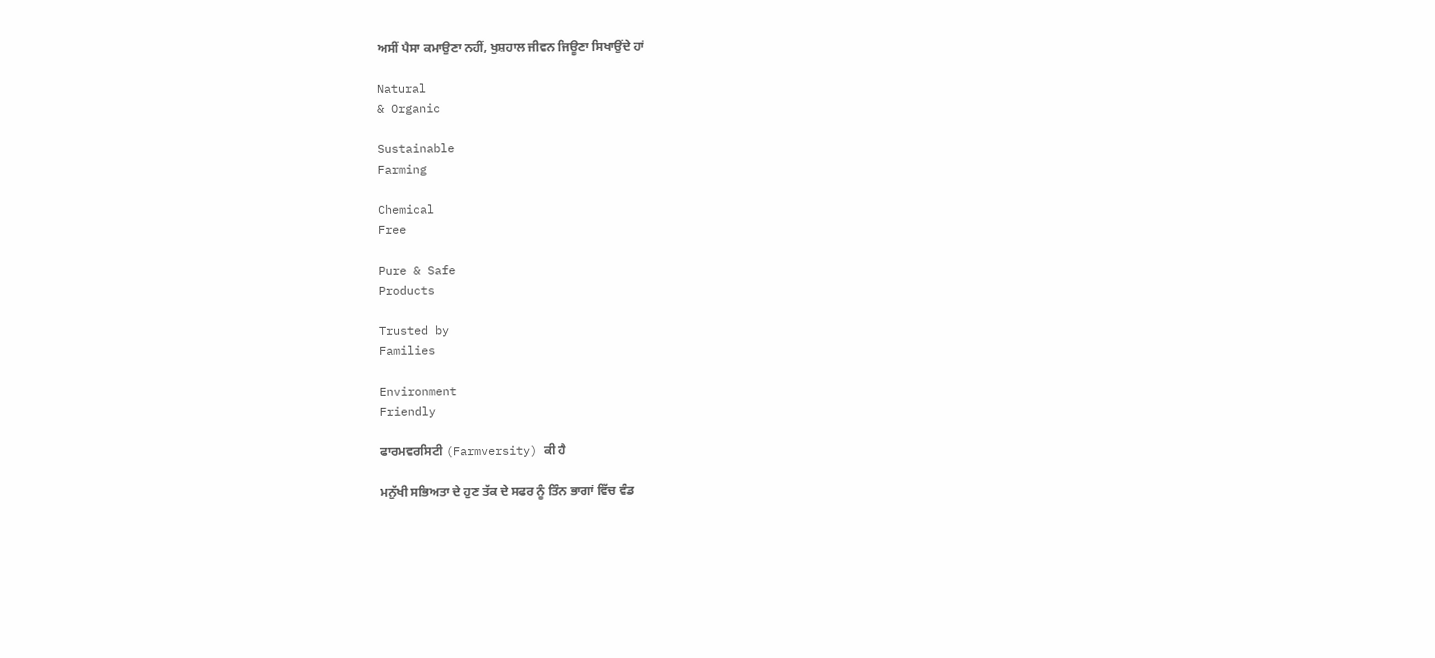ਅਸੀਂ ਪੈਸਾ ਕਮਾਉਣਾ ਨਹੀਂ, ਖੁਸ਼ਹਾਲ ਜੀਵਨ ਜਿਊਣਾ ਸਿਖਾਉਂਦੇ ਹਾਂ

Natural
& Organic

Sustainable
Farming

Chemical
Free

Pure & Safe
Products

Trusted by
Families

Environment
Friendly

ਫਾਰਮਵਰਸਿਟੀ (Farmversity) ਕੀ ਹੈ

ਮਨੁੱਖੀ ਸਭਿਅਤਾ ਦੇ ਹੁਣ ਤੱਕ ਦੇ ਸਫਰ ਨੂੰ ਤਿੰਨ ਭਾਗਾਂ ਵਿੱਚ ਵੰਡ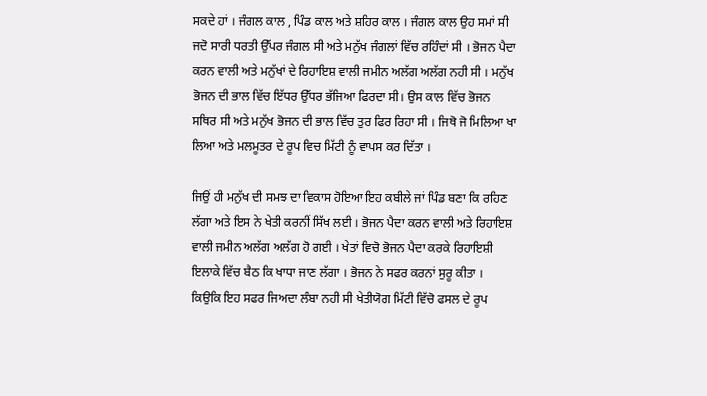ਸਕਦੇ ਹਾਂ । ਜੰਗਲ ਕਾਲ , ਪਿੰਡ ਕਾਲ ਅਤੇ ਸ਼ਹਿਰ ਕਾਲ । ਜੰਗਲ ਕਾਲ ਉਹ ਸਮਾਂ ਸੀ ਜਦੋ ਸਾਰੀ ਧਰਤੀ ਉੱਪਰ ਜੰਗਲ ਸੀ ਅਤੇ ਮਨੁੱਖ ਜੰਗਲਾਂ ਵਿੱਚ ਰਹਿੰਦਾਂ ਸੀ । ਭੋਜਨ ਪੈਦਾ ਕਰਨ ਵਾਲੀ ਅਤੇ ਮਨੁੱਖਾਂ ਦੇ ਰਿਹਾਇਸ਼ ਵਾਲੀ ਜਮੀਨ ਅਲੱਗ ਅਲੱਗ ਨਹੀ ਸੀ । ਮਨੁੱਖ ਭੋਜਨ ਦੀ ਭਾਲ ਵਿੱਚ ਇੱਧਰ ਉੱਧਰ ਭੱਜਿਆ ਫਿਰਦਾ ਸੀ। ਉਸ ਕਾਲ ਵਿੱਚ ਭੋਜਨ ਸਥਿਰ ਸੀ ਅਤੇ ਮਨੁੱਖ ਭੋਜਨ ਦੀ ਭਾਲ ਵਿੱਚ ਤੁਰ ਫਿਰ ਰਿਹਾ ਸੀ । ਜਿਥੋ ਜੋ ਮਿਲਿਆ ਖਾ ਲਿਆ ਅਤੇ ਮਲਮੂਤਰ ਦੇ ਰੂਪ ਵਿਚ ਮਿੱਟੀ ਨੂੰ ਵਾਪਸ ਕਰ ਦਿੱਤਾ ।

ਜਿਉਂ ਹੀ ਮਨੁੱਖ ਦੀ ਸਮਝ ਦਾ ਵਿਕਾਸ ਹੋਇਆ ਇਹ ਕਬੀਲੇ ਜਾਂ ਪਿੰਡ ਬਣਾ ਕਿ ਰਹਿਣ ਲੱਗਾ ਅਤੇ ਇਸ ਨੇ ਖੇਤੀ ਕਰਨੀਂ ਸਿੱਖ ਲਈ । ਭੋਜਨ ਪੈਦਾ ਕਰਨ ਵਾਲੀ ਅਤੇ ਰਿਹਾਇਸ਼ ਵਾਲੀ ਜਮੀਨ ਅਲੱਗ ਅਲੱਗ ਹੋ ਗਈ । ਖੇਤਾਂ ਵਿਚੋ ਭੋਜਨ ਪੈਦਾ ਕਰਕੇ ਰਿਹਾਇਸ਼ੀ ਇਲਾਕੇ ਵਿੱਚ ਬੈਠ ਕਿ ਖਾਧਾ ਜਾਣ ਲੱਗਾ । ਭੋਜਨ ਨੇ ਸਫਰ ਕਰਨਾਂ ਸੁਰੂ ਕੀਤਾ । ਕਿਉਕਿ ਇਹ ਸਫਰ ਜਿਅਦਾ ਲੰਬਾ ਨਹੀ ਸੀ ਖੇਤੀਯੋਗ ਮਿੱਟੀ ਵਿੱਚੋ ਫਸਲ ਦੇ ਰੂਪ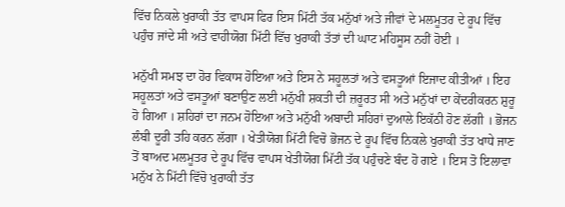ਵਿੱਚ ਨਿਕਲੇ ਖੁਰਾਕੀ ਤੱਤ ਵਾਪਸ ਫਿਰ ਇਸ ਮਿੱਟੀ ਤੱਕ ਮਨੁੱਖਾਂ ਅਤੇ ਜੀਵਾਂ ਦੇ ਮਲਮੂਤਰ ਦੇ ਰੂਪ ਵਿੱਚ ਪਹੁੰਚ ਜਾਂਦੇ ਸੀ ਅਤੇ ਵਾਹੀਯੋਗ ਮਿੱਟੀ ਵਿੱਚ ਖੁਰਾਕੀ ਤੱਤਾਂ ਦੀ ਘਾਟ ਮਹਿਸੂਸ ਨਹੀਂ ਹੋਈ ।

ਮਨੁੱਖੀ ਸਮਝ ਦਾ ਹੋਰ ਵਿਕਾਸ ਹੋਇਆ ਅਤੇ ਇਸ ਨੇ ਸਹੂਲਤਾਂ ਅਤੇ ਵਸਤੂਆਂ ਇਜਾਦ ਕੀਤੀਆਂ । ਇਹ ਸਹੂਲਤਾਂ ਅਤੇ ਵਸਤੂਆਂ ਬਣਾਉਣ ਲਈ ਮਨੁੱਖੀ ਸ਼ਕਤੀ ਦੀ ਜ਼ਰੂਰਤ ਸੀ ਅਤੇ ਮਨੁੱਖਾਂ ਦਾ ਕੇਂਦਰੀਕਰਨ ਸ਼ੁਰੂ ਹੋ ਗਿਆ । ਸ਼ਹਿਰਾਂ ਦਾ ਜਨਮ ਹੋਇਆ ਅਤੇ ਮਨੁੱਖੀ ਅਬਾਦੀ ਸਹਿਰਾਂ ਦੁਆਲੇ ਇਕੱਠੀ ਹੋਣ ਲੱਗੀ । ਭੋਜਨ ਲੰਬੀ ਦੂਰੀ ਤਹਿ ਕਰਨ ਲੱਗਾ । ਖੇਤੀਯੋਗ ਮਿੱਟੀ ਵਿਚੋ ਭੋਜਨ ਦੇ ਰੂਪ ਵਿੱਚ ਨਿਕਲੇ ਖੁਰਾਕੀ ਤੱਤ ਖਾਧੇ ਜਾਣ ਤੋਂ ਬਾਅਦ ਮਲਮੂਤਰ ਦੇ ਰੂਪ ਵਿੱਚ ਵਾਪਸ ਖੇਤੀਯੋਗ ਮਿੱਟੀ ਤੱਕ ਪਹੁੰਚਣੇ ਬੰਦ ਹੋ ਗਏ । ਇਸ ਤੋ ਇਲਾਵਾ ਮਨੁੱਖ ਨੇ ਮਿੱਟੀ ਵਿੱਚੋ ਖੁਰਾਕੀ ਤੱਤ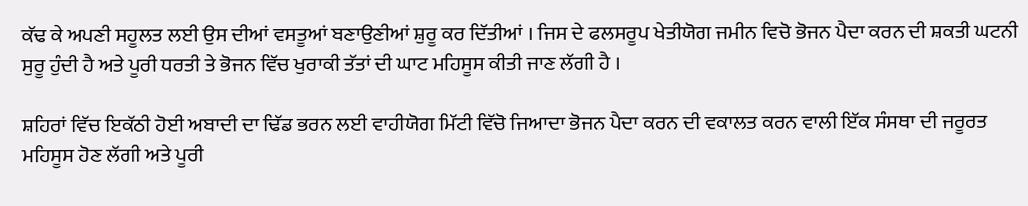ਕੱਢ ਕੇ ਅਪਣੀ ਸਹੂਲਤ ਲਈ ਉਸ ਦੀਆਂ ਵਸਤੂਆਂ ਬਣਾਉਣੀਆਂ ਸ਼ੁਰੂ ਕਰ ਦਿੱਤੀਆਂ । ਜਿਸ ਦੇ ਫਲਸਰੂਪ ਖੇਤੀਯੋਗ ਜਮੀਨ ਵਿਚੋ ਭੋਜਨ ਪੈਦਾ ਕਰਨ ਦੀ ਸ਼ਕਤੀ ਘਟਨੀ ਸੁਰੂ ਹੁੰਦੀ ਹੈ ਅਤੇ ਪੂਰੀ ਧਰਤੀ ਤੇ ਭੋਜਨ ਵਿੱਚ ਖੁਰਾਕੀ ਤੱਤਾਂ ਦੀ ਘਾਟ ਮਹਿਸੂਸ ਕੀਤੀ ਜਾਣ ਲੱਗੀ ਹੈ ।

ਸ਼ਹਿਰਾਂ ਵਿੱਚ ਇਕੱਠੀ ਹੋਈ ਅਬਾਦੀ ਦਾ ਢਿੱਡ ਭਰਨ ਲਈ ਵਾਹੀਯੋਗ ਮਿੱਟੀ ਵਿੱਚੋ ਜਿਆਦਾ ਭੋਜਨ ਪੈਦਾ ਕਰਨ ਦੀ ਵਕਾਲਤ ਕਰਨ ਵਾਲੀ ਇੱਕ ਸੰਸਥਾ ਦੀ ਜਰੂਰਤ ਮਹਿਸੂਸ ਹੋਣ ਲੱਗੀ ਅਤੇ ਪੂਰੀ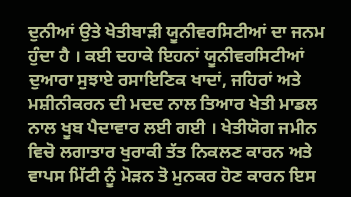ਦੁਨੀਆਂ ਉਤੇ ਖੇਤੀਬਾੜੀ ਯੂਨੀਵਰਸਿਟੀਆਂ ਦਾ ਜਨਮ ਹੁੰਦਾ ਹੈ । ਕਈ ਦਹਾਕੇ ਇਹਨਾਂ ਯੂਨੀਵਰਸਿਟੀਆਂ ਦੁਆਰਾ ਸੁਝਾਏ ਰਸਾਇਣਿਕ ਖਾਦਾਂ, ਜਹਿਰਾਂ ਅਤੇ ਮਸ਼ੀਨੀਕਰਨ ਦੀ ਮਦਦ ਨਾਲ ਤਿਆਰ ਖੇਤੀ ਮਾਡਲ ਨਾਲ ਖੂਬ ਪੈਦਾਵਾਰ ਲਈ ਗਈ । ਖੇਤੀਯੋਗ ਜਮੀਨ ਵਿਚੋ ਲਗਾਤਾਰ ਖੁਰਾਕੀ ਤੱਤ ਨਿਕਲਣ ਕਾਰਨ ਅਤੇ ਵਾਪਸ ਮਿੱਟੀ ਨੂੰ ਮੋੜਨ ਤੋ ਮੁਨਕਰ ਹੋਣ ਕਾਰਨ ਇਸ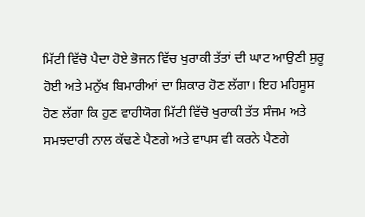ਮਿੱਟੀ ਵਿੱਚੋ ਪੈਦਾ ਹੋਏ ਭੋਜਨ ਵਿੱਚ ਖੁਰਾਕੀ ਤੱਤਾਂ ਦੀ ਘਾਟ ਆਉਣੀ ਸੁਰੂ ਹੋਈ ਅਤੇ ਮਨੁੱਖ ਬਿਮਾਰੀਆਂ ਦਾ ਸ਼ਿਕਾਰ ਹੋਣ ਲੱਗਾ। ਇਹ ਮਹਿਸੂਸ ਹੋਣ ਲੱਗਾ ਕਿ ਹੁਣ ਵਾਹੀਯੋਗ ਮਿੱਟੀ ਵਿੱਚੋ ਖੁਰਾਕੀ ਤੱਤ ਸੰਜਮ ਅਤੇ ਸਮਝਦਾਰੀ ਨਾਲ ਕੱਢਣੇ ਪੈਣਗੇ ਅਤੇ ਵਾਪਸ ਵੀ ਕਰਨੇ ਪੈਣਗੇ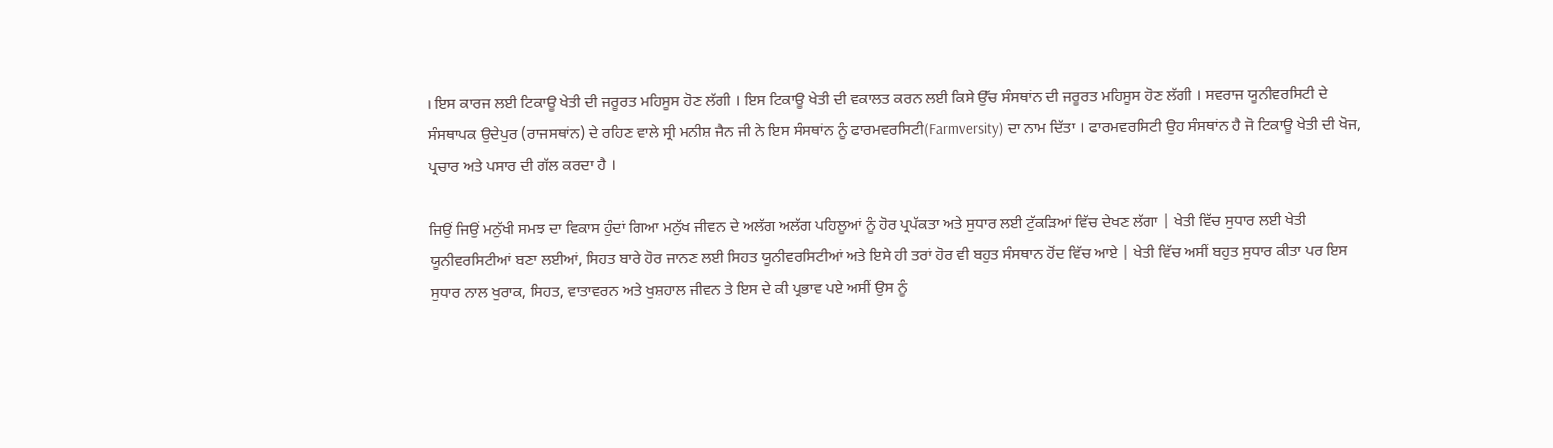। ਇਸ ਕਾਰਜ ਲਈ ਟਿਕਾਊ ਖੇਤੀ ਦੀ ਜਰੂਰਤ ਮਹਿਸੂਸ ਹੋਣ ਲੱਗੀ । ਇਸ ਟਿਕਾਊ ਖੇਤੀ ਦੀ ਵਕਾਲਤ ਕਰਨ ਲਈ ਕਿਸੇ ਉੱਚ ਸੰਸਥਾਂਨ ਦੀ ਜਰੂਰਤ ਮਹਿਸੂਸ ਹੋਣ ਲੱਗੀ । ਸਵਰਾਜ ਯੂਨੀਵਰਸਿਟੀ ਦੇ ਸੰਸਥਾਪਕ ਉਦੇਪੁਰ (ਰਾਜਸਥਾਂਨ) ਦੇ ਰਹਿਣ ਵਾਲੇ ਸ੍ਰੀ ਮਨੀਸ਼ ਜੈਨ ਜੀ ਨੇ ਇਸ ਸੰਸਥਾਂਨ ਨੂੰ ਫਾਰਮਵਰਸਿਟੀ(Farmversity) ਦਾ ਨਾਮ ਦਿੱਤਾ । ਫਾਰਮਵਰਸਿਟੀ ਉਹ ਸੰਸਥਾਂਨ ਹੈ ਜੋ ਟਿਕਾਊ ਖੇਤੀ ਦੀ ਖੋਜ, ਪ੍ਰਚਾਰ ਅਤੇ ਪਸਾਰ ਦੀ ਗੱਲ ਕਰਦਾ ਹੈ ।

ਜਿਉਂ ਜਿਉਂ ਮਨੁੱਖੀ ਸਮਝ ਦਾ ਵਿਕਾਸ ਹੁੰਦਾਂ ਗਿਆ ਮਨੁੱਖ ਜੀਵਨ ਦੇ ਅਲੱਗ ਅਲੱਗ ਪਹਿਲੂਆਂ ਨੂੰ ਹੋਰ ਪ੍ਰਪੱਕਤਾ ਅਤੇ ਸੁਧਾਰ ਲਈ ਟੁੱਕੜਿਆਂ ਵਿੱਚ ਦੇਖਣ ਲੱਗਾ | ਖੇਤੀ ਵਿੱਚ ਸੁਧਾਰ ਲਈ ਖੇਤੀ ਯੂਨੀਵਰਸਿਟੀਆਂ ਬਣਾ ਲਈਆਂ, ਸਿਹਤ ਬਾਰੇ ਹੋਰ ਜਾਨਣ ਲਈ ਸਿਹਤ ਯੂਨੀਵਰਸਿਟੀਆਂ ਅਤੇ ਇਸੇ ਹੀ ਤਰਾਂ ਹੋਰ ਵੀ ਬਹੁਤ ਸੰਸਥਾਨ ਹੋਂਦ ਵਿੱਚ ਆਏ | ਖੇਤੀ ਵਿੱਚ ਅਸੀਂ ਬਹੁਤ ਸੁਧਾਰ ਕੀਤਾ ਪਰ ਇਸ ਸੁਧਾਰ ਨਾਲ ਖੁਰਾਕ, ਸਿਹਤ, ਵਾਤਾਵਰਨ ਅਤੇ ਖੁਸ਼ਹਾਲ ਜੀਵਨ ਤੇ ਇਸ ਦੇ ਕੀ ਪ੍ਰਭਾਵ ਪਏ ਅਸੀਂ ਉਸ ਨੂੰ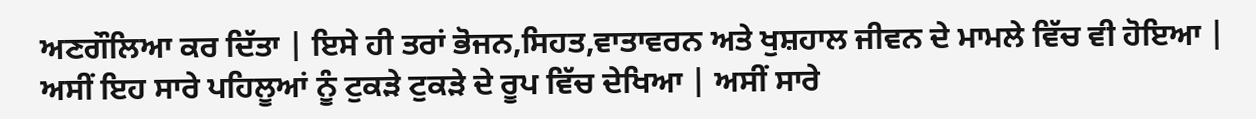ਅਣਗੌਲਿਆ ਕਰ ਦਿੱਤਾ | ਇਸੇ ਹੀ ਤਰਾਂ ਭੋਜਨ,ਸਿਹਤ,ਵਾਤਾਵਰਨ ਅਤੇ ਖੁਸ਼ਹਾਲ ਜੀਵਨ ਦੇ ਮਾਮਲੇ ਵਿੱਚ ਵੀ ਹੋਇਆ | ਅਸੀਂ ਇਹ ਸਾਰੇ ਪਹਿਲੂਆਂ ਨੂੰ ਟੁਕੜੇ ਟੁਕੜੇ ਦੇ ਰੂਪ ਵਿੱਚ ਦੇਖਿਆ | ਅਸੀਂ ਸਾਰੇ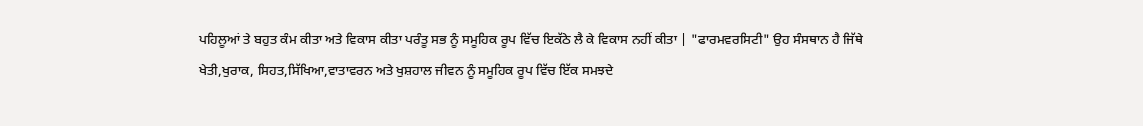ਪਹਿਲੂਆਂ ਤੇ ਬਹੁਤ ਕੰਮ ਕੀਤਾ ਅਤੇ ਵਿਕਾਸ ਕੀਤਾ ਪਰੰਤੂ ਸਭ ਨੂੰ ਸਮੂਹਿਕ ਰੂਪ ਵਿੱਚ ਇਕੱਠੇ ਲੈ ਕੇ ਵਿਕਾਸ ਨਹੀਂ ਕੀਤਾ | "ਫਾਰਮਵਰਸਿਟੀ" ਉਹ ਸੰਸਥਾਨ ਹੈ ਜਿੱਥੇ ਖੇਤੀ,ਖੁਰਾਕ, ਸਿਹਤ,ਸਿੱਖਿਆ,ਵਾਤਾਵਰਨ ਅਤੇ ਖੁਸ਼ਹਾਲ ਜੀਵਨ ਨੂੰ ਸਮੂਹਿਕ ਰੂਪ ਵਿੱਚ ਇੱਕ ਸਮਝਦੇ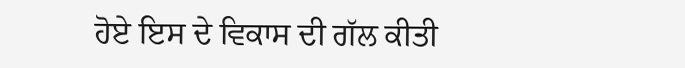ਹੋਏ ਇਸ ਦੇ ਵਿਕਾਸ ਦੀ ਗੱਲ ਕੀਤੀ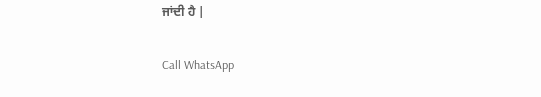ਜਾਂਦੀ ਹੈ |

Call WhatsApp